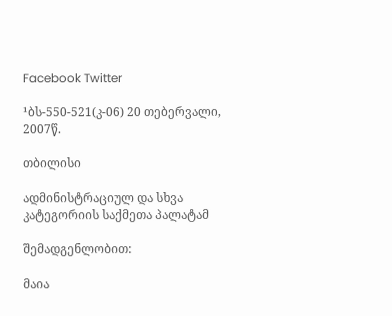Facebook Twitter

¹ბს-550-521(კ-06) 20 თებერვალი, 2007წ.

თბილისი

ადმინისტრაციულ და სხვა კატეგორიის საქმეთა პალატამ

შემადგენლობით:

მაია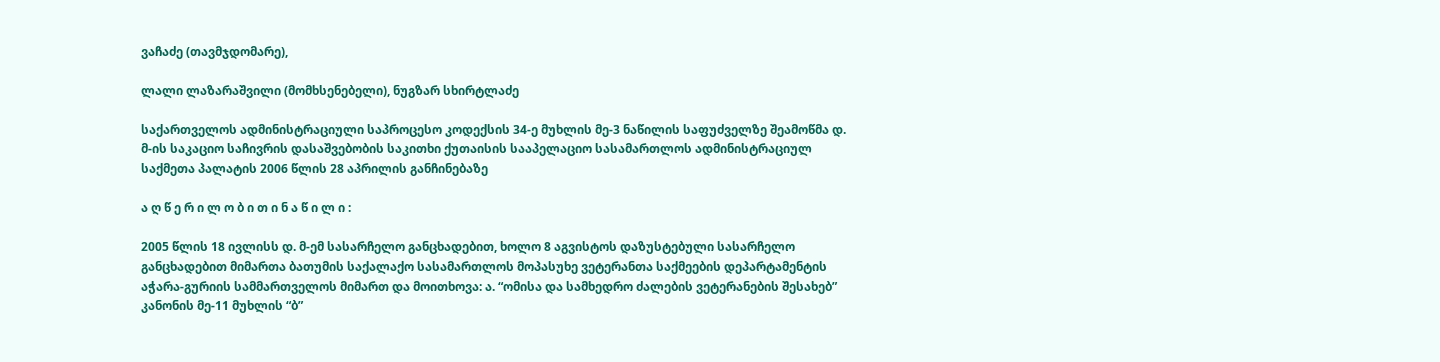ვაჩაძე (თავმჯდომარე),

ლალი ლაზარაშვილი (მომხსენებელი), ნუგზარ სხირტლაძე

საქართველოს ადმინისტრაციული საპროცესო კოდექსის 34-ე მუხლის მე-3 ნაწილის საფუძველზე შეამოწმა დ. მ-ის საკაციო საჩივრის დასაშვებობის საკითხი ქუთაისის სააპელაციო სასამართლოს ადმინისტრაციულ საქმეთა პალატის 2006 წლის 28 აპრილის განჩინებაზე

ა ღ წ ე რ ი ლ ო ბ ი თ ი ნ ა წ ი ლ ი :

2005 წლის 18 ივლისს დ. მ-ემ სასარჩელო განცხადებით, ხოლო 8 აგვისტოს დაზუსტებული სასარჩელო განცხადებით მიმართა ბათუმის საქალაქო სასამართლოს მოპასუხე ვეტერანთა საქმეების დეპარტამენტის აჭარა-გურიის სამმართველოს მიმართ და მოითხოვა: ა. “ომისა და სამხედრო ძალების ვეტერანების შესახებ” კანონის მე-11 მუხლის “ბ”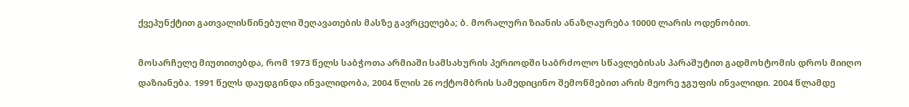ქვეპუნქტით გათვალისწინებული შეღავათების მასზე გავრცელება; ბ. მორალური ზიანის ანაზღაურება 10000 ლარის ოდენობით.

მოსარჩელე მიუთითებდა, რომ 1973 წელს საბჭოთა არმიაში სამსახურის პერიოდში საბრძოლო სწავლებისას პარაშუტით გადმოხტომის დროს მიიღო დაზიანება. 1991 წელს დაუდგინდა ინვალიდობა, 2004 წლის 26 ოქტომბრის სამედიცინო შემოწმებით არის მეორე ჯგუფის ინვალიდი. 2004 წლამდე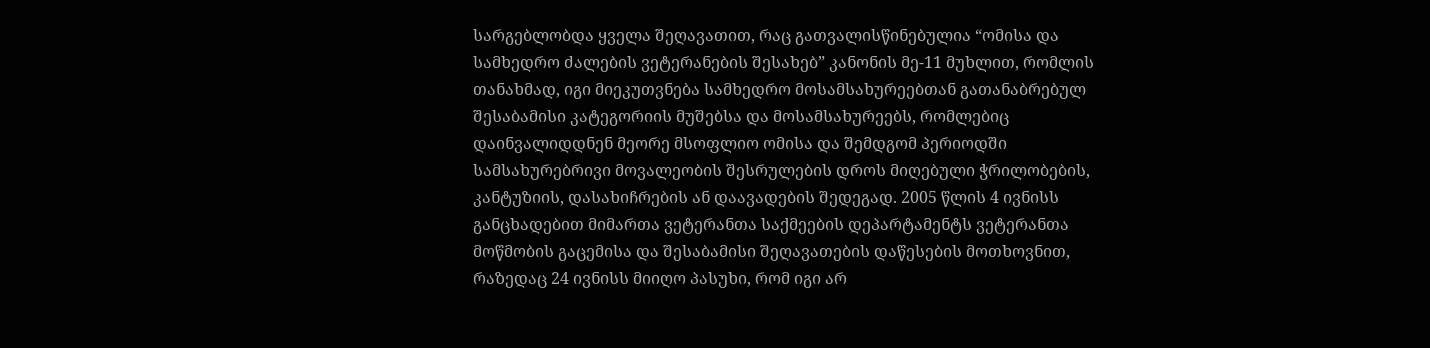სარგებლობდა ყველა შეღავათით, რაც გათვალისწინებულია “ომისა და სამხედრო ძალების ვეტერანების შესახებ” კანონის მე-11 მუხლით, რომლის თანახმად, იგი მიეკუთვნება სამხედრო მოსამსახურეებთან გათანაბრებულ შესაბამისი კატეგორიის მუშებსა და მოსამსახურეებს, რომლებიც დაინვალიდდნენ მეორე მსოფლიო ომისა და შემდგომ პერიოდში სამსახურებრივი მოვალეობის შესრულების დროს მიღებული ჭრილობების, კანტუზიის, დასახიჩრების ან დაავადების შედეგად. 2005 წლის 4 ივნისს განცხადებით მიმართა ვეტერანთა საქმეების დეპარტამენტს ვეტერანთა მოწმობის გაცემისა და შესაბამისი შეღავათების დაწესების მოთხოვნით, რაზედაც 24 ივნისს მიიღო პასუხი, რომ იგი არ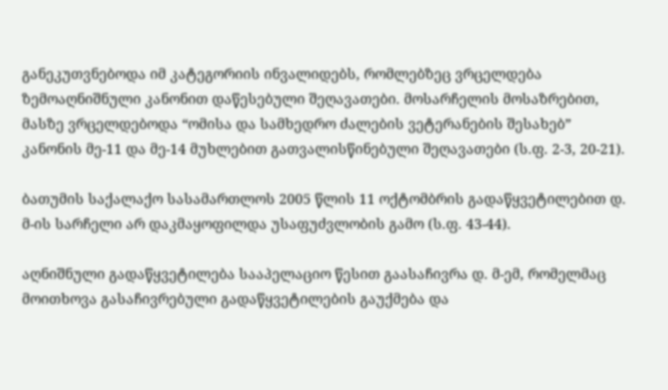განეკუთვნებოდა იმ კატეგორიის ინვალიდებს, რომლებზეც ვრცელდება ზემოაღნიშნული კანონით დაწესებული შეღავათები. მოსარჩელის მოსაზრებით, მასზე ვრცელდებოდა “ომისა და სამხედრო ძალების ვეტერანების შესახებ” კანონის მე-11 და მე-14 მუხლებით გათვალისწინებული შეღავათები (ს.ფ. 2-3, 20-21).

ბათუმის საქალაქო სასამართლოს 2005 წლის 11 ოქტომბრის გადაწყვეტილებით დ. მ-ის სარჩელი არ დაკმაყოფილდა უსაფუძვლობის გამო (ს.ფ. 43-44).

აღნიშნული გადაწყვეტილება სააპელაციო წესით გაასაჩივრა დ. მ-ემ, რომელმაც მოითხოვა გასაჩივრებული გადაწყვეტილების გაუქმება და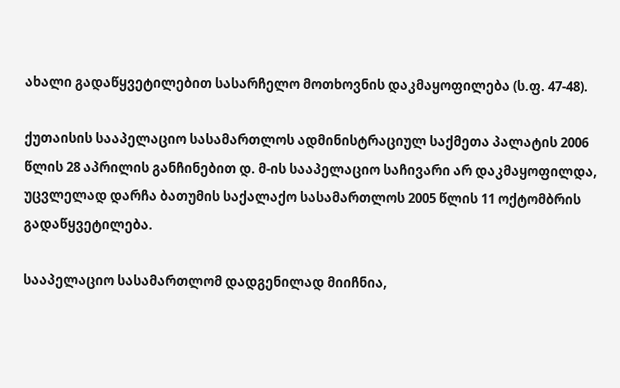ახალი გადაწყვეტილებით სასარჩელო მოთხოვნის დაკმაყოფილება (ს.ფ. 47-48).

ქუთაისის სააპელაციო სასამართლოს ადმინისტრაციულ საქმეთა პალატის 2006 წლის 28 აპრილის განჩინებით დ. მ-ის სააპელაციო საჩივარი არ დაკმაყოფილდა, უცვლელად დარჩა ბათუმის საქალაქო სასამართლოს 2005 წლის 11 ოქტომბრის გადაწყვეტილება.

სააპელაციო სასამართლომ დადგენილად მიიჩნია,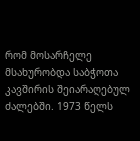რომ მოსარჩელე მსახურობდა საბჭოთა კავშირის შეიარაღებულ ძალებში. 1973 წელს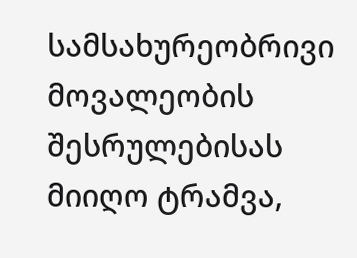სამსახურეობრივი მოვალეობის შესრულებისას მიიღო ტრამვა,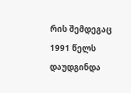რის შემდეგაც 1991 წელს დაუდგინდა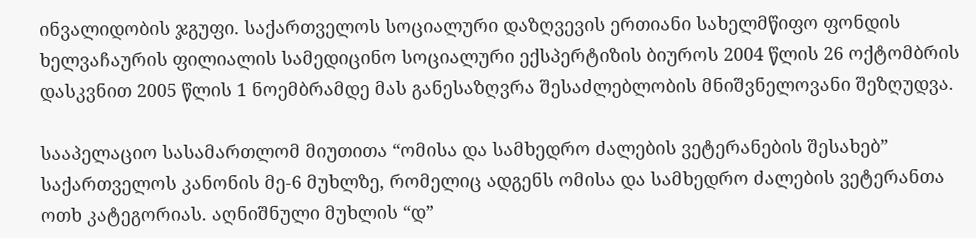ინვალიდობის ჯგუფი. საქართველოს სოციალური დაზღვევის ერთიანი სახელმწიფო ფონდის ხელვაჩაურის ფილიალის სამედიცინო სოციალური ექსპერტიზის ბიუროს 2004 წლის 26 ოქტომბრის დასკვნით 2005 წლის 1 ნოემბრამდე მას განესაზღვრა შესაძლებლობის მნიშვნელოვანი შეზღუდვა.

სააპელაციო სასამართლომ მიუთითა “ომისა და სამხედრო ძალების ვეტერანების შესახებ” საქართველოს კანონის მე-6 მუხლზე, რომელიც ადგენს ომისა და სამხედრო ძალების ვეტერანთა ოთხ კატეგორიას. აღნიშნული მუხლის “დ”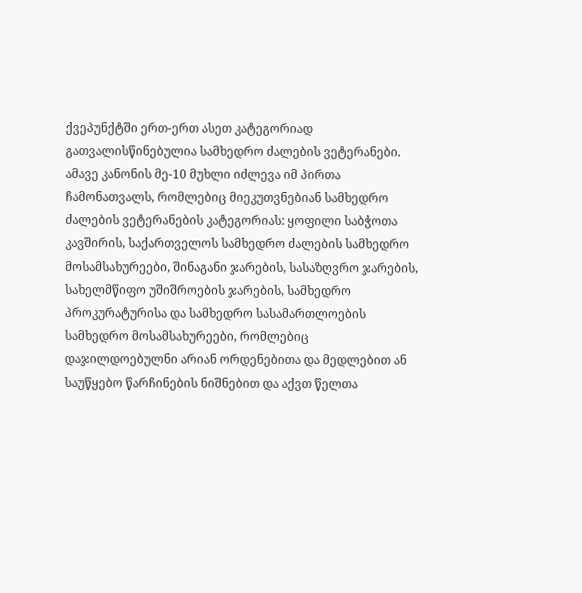ქვეპუნქტში ერთ-ერთ ასეთ კატეგორიად გათვალისწინებულია სამხედრო ძალების ვეტერანები. ამავე კანონის მე-10 მუხლი იძლევა იმ პირთა ჩამონათვალს, რომლებიც მიეკუთვნებიან სამხედრო ძალების ვეტერანების კატეგორიას: ყოფილი საბჭოთა კავშირის, საქართველოს სამხედრო ძალების სამხედრო მოსამსახურეები, შინაგანი ჯარების, სასაზღვრო ჯარების, სახელმწიფო უშიშროების ჯარების, სამხედრო პროკურატურისა და სამხედრო სასამართლოების სამხედრო მოსამსახურეები, რომლებიც დაჯილდოებულნი არიან ორდენებითა და მედლებით ან საუწყებო წარჩინების ნიშნებით და აქვთ წელთა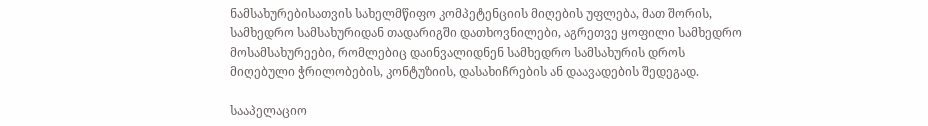ნამსახურებისათვის სახელმწიფო კომპეტენციის მიღების უფლება, მათ შორის, სამხედრო სამსახურიდან თადარიგში დათხოვნილები, აგრეთვე ყოფილი სამხედრო მოსამსახურეები, რომლებიც დაინვალიდნენ სამხედრო სამსახურის დროს მიღებული ჭრილობების, კონტუზიის, დასახიჩრების ან დაავადების შედეგად.

სააპელაციო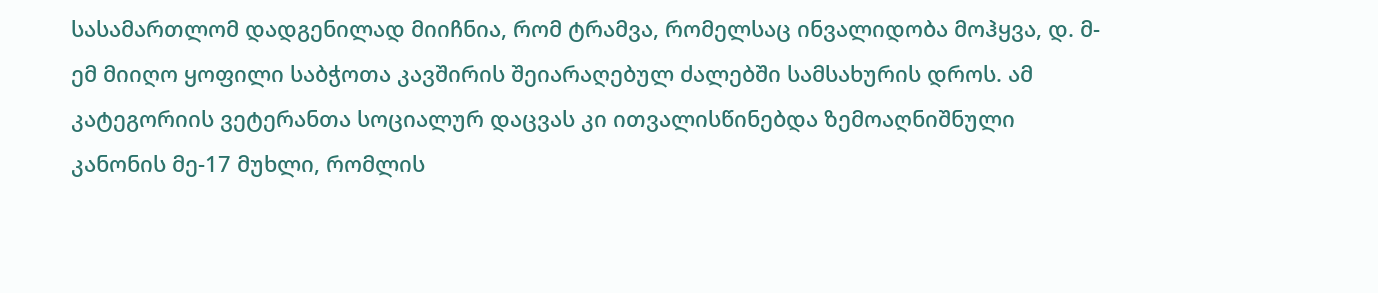სასამართლომ დადგენილად მიიჩნია, რომ ტრამვა, რომელსაც ინვალიდობა მოჰყვა, დ. მ-ემ მიიღო ყოფილი საბჭოთა კავშირის შეიარაღებულ ძალებში სამსახურის დროს. ამ კატეგორიის ვეტერანთა სოციალურ დაცვას კი ითვალისწინებდა ზემოაღნიშნული კანონის მე-17 მუხლი, რომლის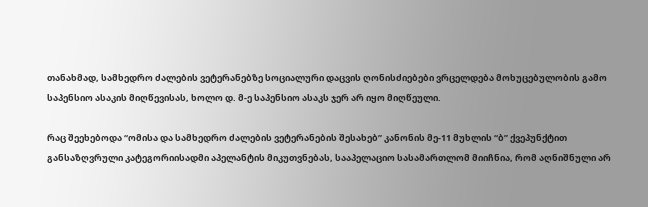თანახმად, სამხედრო ძალების ვეტერანებზე სოციალური დაცვის ღონისძიებები ვრცელდება მოხუცებულობის გამო საპენსიო ასაკის მიღწევისას, ხოლო დ. მ-ე საპენსიო ასაკს ჯერ არ იყო მიღწეული.

რაც შეეხებოდა “ომისა და სამხედრო ძალების ვეტერანების შესახებ” კანონის მე-11 მუხლის “ბ” ქვეპუნქტით განსაზღვრული კატეგორიისადმი აპელანტის მიკუთვნებას, სააპელაციო სასამართლომ მიიჩნია, რომ აღნიშნული არ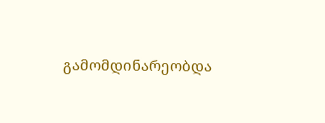გამომდინარეობდა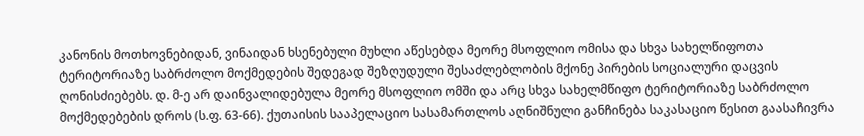კანონის მოთხოვნებიდან, ვინაიდან ხსენებული მუხლი აწესებდა მეორე მსოფლიო ომისა და სხვა სახელწიფოთა ტერიტორიაზე საბრძოლო მოქმედების შედეგად შეზღუდული შესაძლებლობის მქონე პირების სოციალური დაცვის ღონისძიებებს. დ. მ-ე არ დაინვალიდებულა მეორე მსოფლიო ომში და არც სხვა სახელმწიფო ტერიტორიაზე საბრძოლო მოქმედებების დროს (ს.ფ. 63-66). ქუთაისის სააპელაციო სასამართლოს აღნიშნული განჩინება საკასაციო წესით გაასაჩივრა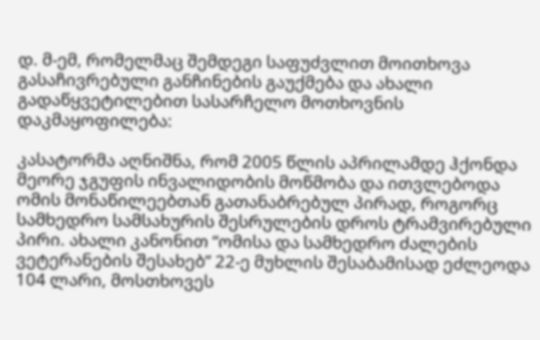დ. მ-ემ, რომელმაც შემდეგი საფუძვლით მოითხოვა გასაჩივრებული განჩინების გაუქმება და ახალი გადაწყვეტილებით სასარჩელო მოთხოვნის დაკმაყოფილება:

კასატორმა აღნიშნა, რომ 2005 წლის აპრილამდე ჰქონდა მეორე ჯგუფის ინვალიდობის მოწმობა და ითვლებოდა ომის მონაწილეებთან გათანაბრებულ პირად, როგორც სამხედრო სამსახურის შესრულების დროს ტრამვირებული პირი. ახალი კანონით “ომისა და სამხედრო ძალების ვეტერანების შესახებ” 22-ე მუხლის შესაბამისად ეძლეოდა 104 ლარი, მოსთხოვეს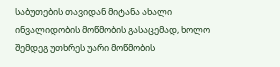საბუთების თავიდან მიტანა ახალი ინვალიდობის მოწმობის გასაცემად, ხოლო შემდეგ უთხრეს უარი მოწმობის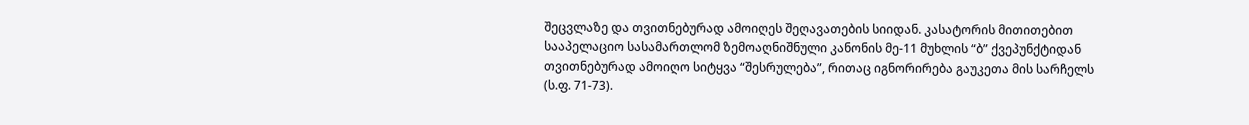შეცვლაზე და თვითნებურად ამოიღეს შეღავათების სიიდან. კასატორის მითითებით სააპელაციო სასამართლომ ზემოაღნიშნული კანონის მე-11 მუხლის “ბ” ქვეპუნქტიდან თვითნებურად ამოიღო სიტყვა “შესრულება”, რითაც იგნორირება გაუკეთა მის სარჩელს (ს.ფ. 71-73).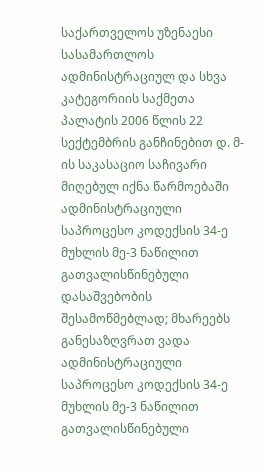საქართველოს უზენაესი სასამართლოს ადმინისტრაციულ და სხვა კატეგორიის საქმეთა პალატის 2006 წლის 22 სექტემბრის განჩინებით დ. მ-ის საკასაციო საჩივარი მიღებულ იქნა წარმოებაში ადმინისტრაციული საპროცესო კოდექსის 34-ე მუხლის მე-3 ნაწილით გათვალისწინებული დასაშვებობის შესამოწმებლად; მხარეებს განესაზღვრათ ვადა ადმინისტრაციული საპროცესო კოდექსის 34-ე მუხლის მე-3 ნაწილით გათვალისწინებული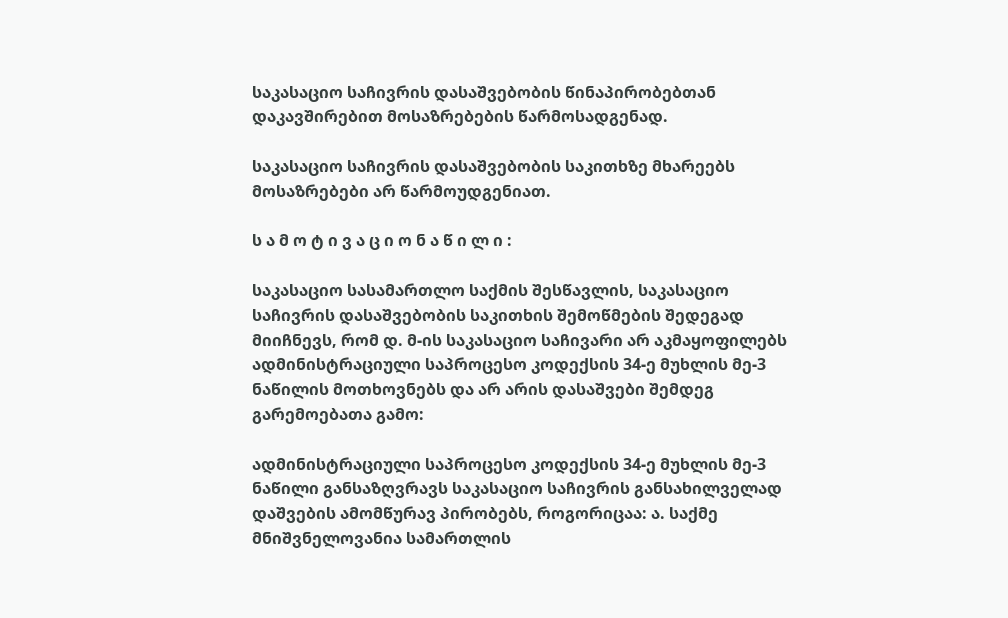საკასაციო საჩივრის დასაშვებობის წინაპირობებთან დაკავშირებით მოსაზრებების წარმოსადგენად.

საკასაციო საჩივრის დასაშვებობის საკითხზე მხარეებს მოსაზრებები არ წარმოუდგენიათ.

ს ა მ ო ტ ი ვ ა ც ი ო ნ ა წ ი ლ ი :

საკასაციო სასამართლო საქმის შესწავლის, საკასაციო საჩივრის დასაშვებობის საკითხის შემოწმების შედეგად მიიჩნევს, რომ დ. მ-ის საკასაციო საჩივარი არ აკმაყოფილებს ადმინისტრაციული საპროცესო კოდექსის 34-ე მუხლის მე-3 ნაწილის მოთხოვნებს და არ არის დასაშვები შემდეგ გარემოებათა გამო:

ადმინისტრაციული საპროცესო კოდექსის 34-ე მუხლის მე-3 ნაწილი განსაზღვრავს საკასაციო საჩივრის განსახილველად დაშვების ამომწურავ პირობებს, როგორიცაა: ა. საქმე მნიშვნელოვანია სამართლის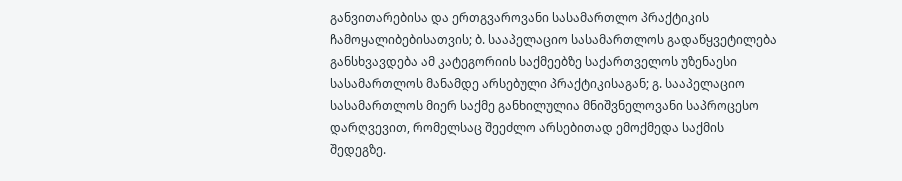განვითარებისა და ერთგვაროვანი სასამართლო პრაქტიკის ჩამოყალიბებისათვის; ბ. სააპელაციო სასამართლოს გადაწყვეტილება განსხვავდება ამ კატეგორიის საქმეებზე საქართველოს უზენაესი სასამართლოს მანამდე არსებული პრაქტიკისაგან; გ. სააპელაციო სასამართლოს მიერ საქმე განხილულია მნიშვნელოვანი საპროცესო დარღვევით, რომელსაც შეეძლო არსებითად ემოქმედა საქმის შედეგზე.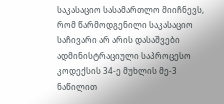საკასაციო სასამართლო მიიჩნევს, რომ წარმოდგენილი საკასაციო საჩივარი არ არის დასაშვები ადმინისტრაციული საპროცესო კოდექსის 34-ე მუხლის მე-3 ნაწილით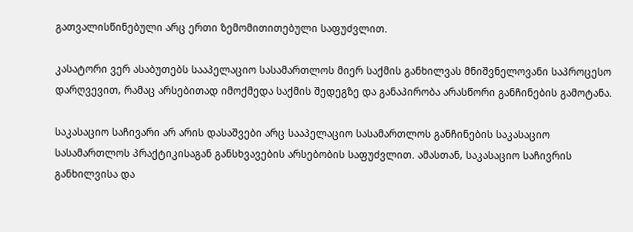გათვალისწინებული არც ერთი ზემომითითებული საფუძვლით.

კასატორი ვერ ასაბუთებს სააპელაციო სასამართლოს მიერ საქმის განხილვას მნიშვნელოვანი საპროცესო დარღვევით, რამაც არსებითად იმოქმედა საქმის შედეგზე და განაპირობა არასწორი განჩინების გამოტანა.

საკასაციო საჩივარი არ არის დასაშვები არც სააპელაციო სასამართლოს განჩინების საკასაციო სასამართლოს პრაქტიკისაგან განსხვავების არსებობის საფუძვლით. ამასთან, საკასაციო საჩივრის განხილვისა და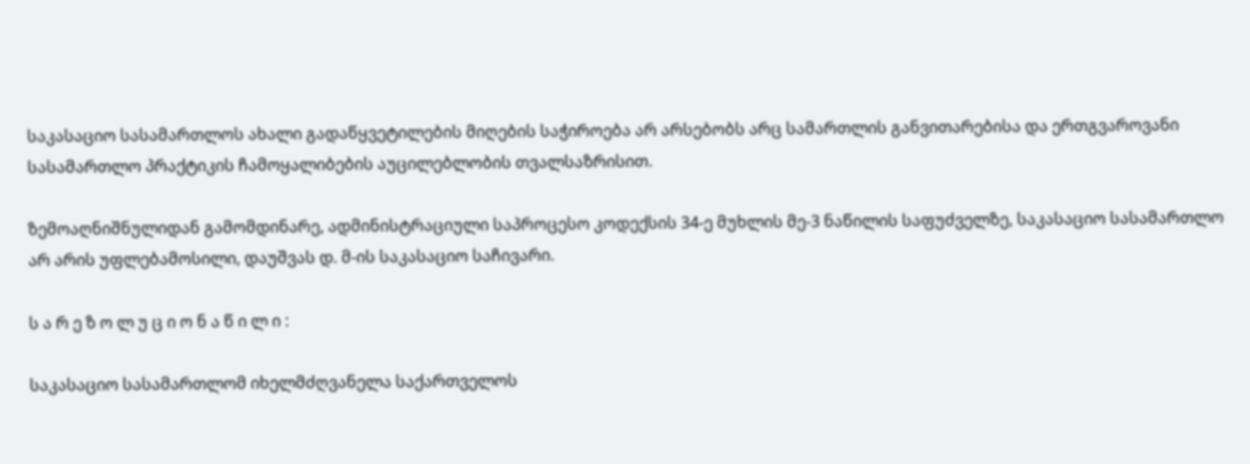საკასაციო სასამართლოს ახალი გადაწყვეტილების მიღების საჭიროება არ არსებობს არც სამართლის განვითარებისა და ერთგვაროვანი სასამართლო პრაქტიკის ჩამოყალიბების აუცილებლობის თვალსაზრისით.

ზემოაღნიშნულიდან გამომდინარე, ადმინისტრაციული საპროცესო კოდექსის 34-ე მუხლის მე-3 ნაწილის საფუძველზე, საკასაციო სასამართლო არ არის უფლებამოსილი, დაუშვას დ. მ-ის საკასაციო საჩივარი.

ს ა რ ე ზ ო ლ უ ც ი ო ნ ა წ ი ლ ი :

საკასაციო სასამართლომ იხელმძღვანელა საქართველოს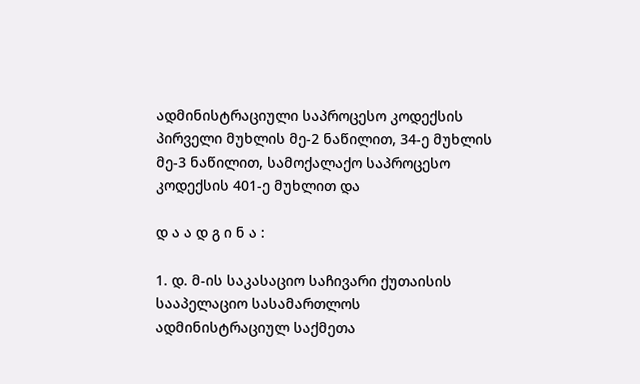ადმინისტრაციული საპროცესო კოდექსის პირველი მუხლის მე-2 ნაწილით, 34-ე მუხლის მე-3 ნაწილით, სამოქალაქო საპროცესო კოდექსის 401-ე მუხლით და

დ ა ა დ გ ი ნ ა :

1. დ. მ-ის საკასაციო საჩივარი ქუთაისის სააპელაციო სასამართლოს ადმინისტრაციულ საქმეთა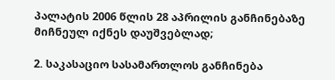პალატის 2006 წლის 28 აპრილის განჩინებაზე მიჩნეულ იქნეს დაუშვებლად;

2. საკასაციო სასამართლოს განჩინება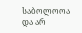საბოლოოა და არ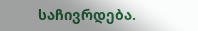საჩივრდება.